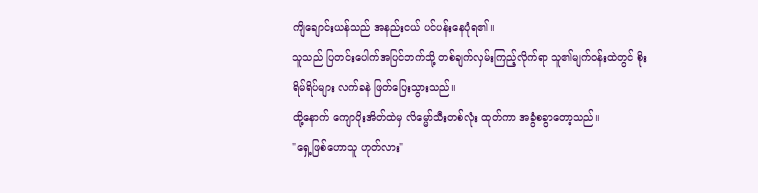ကျိချောင်းယန်သည် အနည်းငယ် ပင်ပန်းနေပုံရ၏။
သူသည် ပြတင်းပေါက်အပြင်ဘက်သို့ တစ်ချက်လှမ်းကြည့်လိုက်ရာ သူ၏မျက်ဝန်းထဲတွင် စိုးရိမ်ရိပ်များ လက်ခနဲ ဖြတ်ပြေးသွားသည်။
ထို့နောက် ကျောပိုးအိတ်ထဲမှ လိမ္မော်သီးတစ်လုံး ထုတ်ကာ အခွံစခွာတော့သည်။
"ရှေ့ဖြစ်ဟောသူ ဟုတ်လား"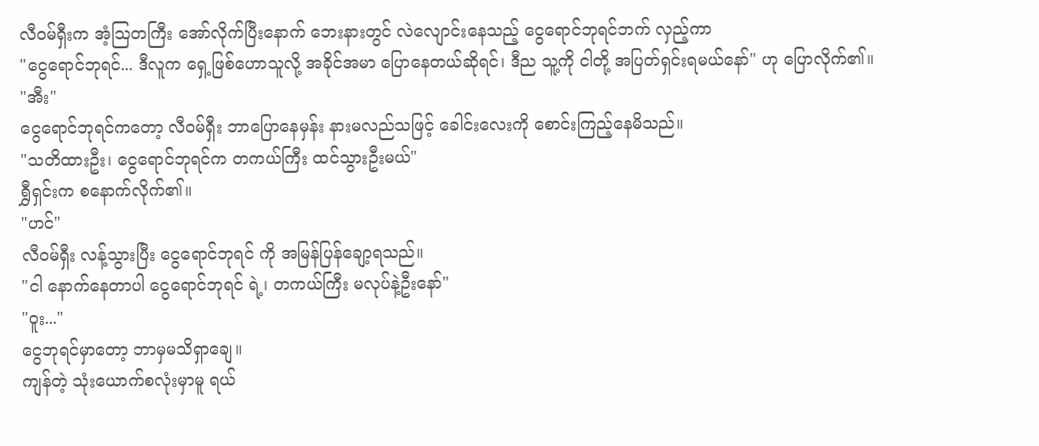လီဝမ်ရှီးက အံ့သြတကြီး အော်လိုက်ပြီးနောက် ဘေးနားတွင် လဲလျောင်းနေသည့် ငွေရောင်ဘုရင်ဘက် လှည့်ကာ
"ငွေရောင်ဘုရင်... ဒီလူက ရှေ့ဖြစ်ဟောသူလို့ အခိုင်အမာ ပြောနေတယ်ဆိုရင်၊ ဒီည သူ့ကို ငါတို့ အပြတ်ရှင်းရမယ်နော်" ဟု ပြောလိုက်၏။
"အီး"
ငွေရောင်ဘုရင်ကတော့ လီဝမ်ရှီး ဘာပြောနေမှန်း နားမလည်သဖြင့် ခေါင်းလေးကို စောင်းကြည့်နေမိသည်။
"သတိထားဦး၊ ငွေရောင်ဘုရင်က တကယ်ကြီး ထင်သွားဦးမယ်"
ရွှီရှင်းက စနောက်လိုက်၏။
"ဟင်"
လီဝမ်ရှီး လန့်သွားပြီး ငွေရောင်ဘုရင် ကို အမြန်ပြန်ချော့ရသည်။
"ငါ နောက်နေတာပါ ငွေရောင်ဘုရင် ရဲ့၊ တကယ်ကြီး မလုပ်နဲ့ဦးနော်"
"ဝူး..."
ငွေဘုရင်မှာတော့ ဘာမှမသိရှာချေ။
ကျန်တဲ့ သုံးယောက်စလုံးမှာမူ ရယ်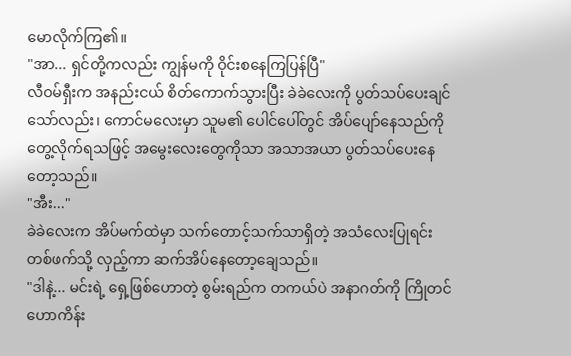မောလိုက်ကြ၏။
"အာ... ရှင်တို့ကလည်း ကျွန်မကို ဝိုင်းစနေကြပြန်ပြီ"
လီဝမ်ရှီးက အနည်းငယ် စိတ်ကောက်သွားပြီး ခဲခဲလေးကို ပွတ်သပ်ပေးချင်သော်လည်း၊ ကောင်မလေးမှာ သူမ၏ ပေါင်ပေါ်တွင် အိပ်ပျော်နေသည်ကို တွေ့လိုက်ရသဖြင့် အမွေးလေးတွေကိုသာ အသာအယာ ပွတ်သပ်ပေးနေတော့သည်။
"အီး..."
ခဲခဲလေးက အိပ်မက်ထဲမှာ သက်တောင့်သက်သာရှိတဲ့ အသံလေးပြုရင်း တစ်ဖက်သို့ လှည့်ကာ ဆက်အိပ်နေတော့ချေသည်။
"ဒါနဲ့... မင်းရဲ့ ရှေ့ဖြစ်ဟောတဲ့ စွမ်းရည်က တကယ်ပဲ အနာဂတ်ကို ကြိုတင်ဟောကိန်း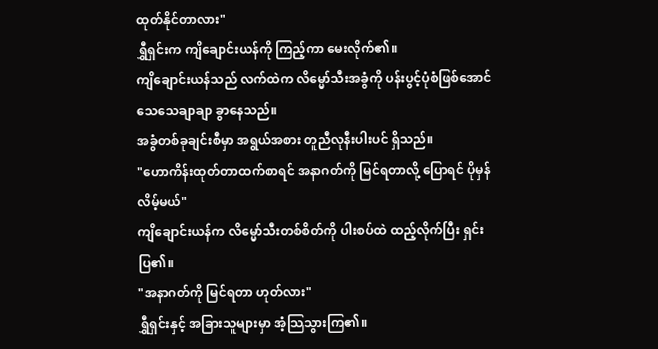ထုတ်နိုင်တာလား"
ရွှီရှင်းက ကျိချောင်းယန်ကို ကြည့်ကာ မေးလိုက်၏။
ကျိချောင်းယန်သည် လက်ထဲက လိမ္မော်သီးအခွံကို ပန်းပွင့်ပုံစံဖြစ်အောင် သေသေချာချာ ခွာနေသည်။
အခွံတစ်ခုချင်းစီမှာ အရွယ်အစား တူညီလုနီးပါးပင် ရှိသည်။
"ဟောကိန်းထုတ်တာထက်စာရင် အနာဂတ်ကို မြင်ရတာလို့ ပြောရင် ပိုမှန်လိမ့်မယ်"
ကျိချောင်းယန်က လိမ္မော်သီးတစ်စိတ်ကို ပါးစပ်ထဲ ထည့်လိုက်ပြီး ရှင်းပြ၏။
"အနာဂတ်ကို မြင်ရတာ ဟုတ်လား"
ရွှီရှင်းနှင့် အခြားသူများမှာ အံ့သြသွားကြ၏။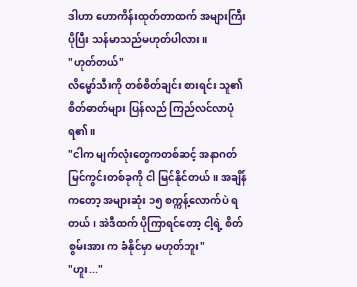ဒါဟာ ဟောကိန်းထုတ်တာထက် အများကြီး ပိုပြီး သန်မာသည်မဟုတ်ပါလား။
"ဟုတ်တယ်"
လိမ္မော်သီးကို တစ်စိတ်ချင်း စားရင်း သူ၏ စိတ်ဓာတ်များ ပြန်လည် ကြည်လင်လာပုံရ၏။
"ငါက မျက်လုံးတွေကတစ်ဆင့် အနာဂတ်မြင်ကွင်းတစ်ခုကို ငါ မြင်နိုင်တယ်။ အချိန်ကတော့ အများဆုံး ၁၅ စက္ကန့်လောက်ပဲ ရတယ်၊ အဲဒီထက် ပိုကြာရင်တော့ ငါ့ရဲ့ စိတ်စွမ်းအား က ခံနိုင်မှာ မဟုတ်ဘူး"
"ဟူး..."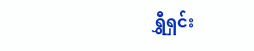ရွှီရှင်း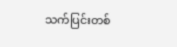သက်ပြင်းတစ်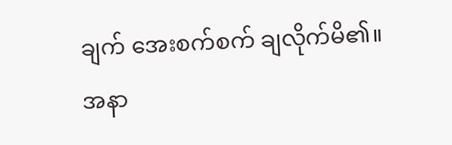ချက် အေးစက်စက် ချလိုက်မိ၏။
အနာ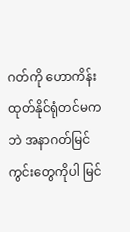ဂတ်ကို ဟောကိန်းထုတ်နိုင်ရုံတင်မကဘဲ အနာဂတ်မြင်ကွင်းတွေကိုပါ မြင်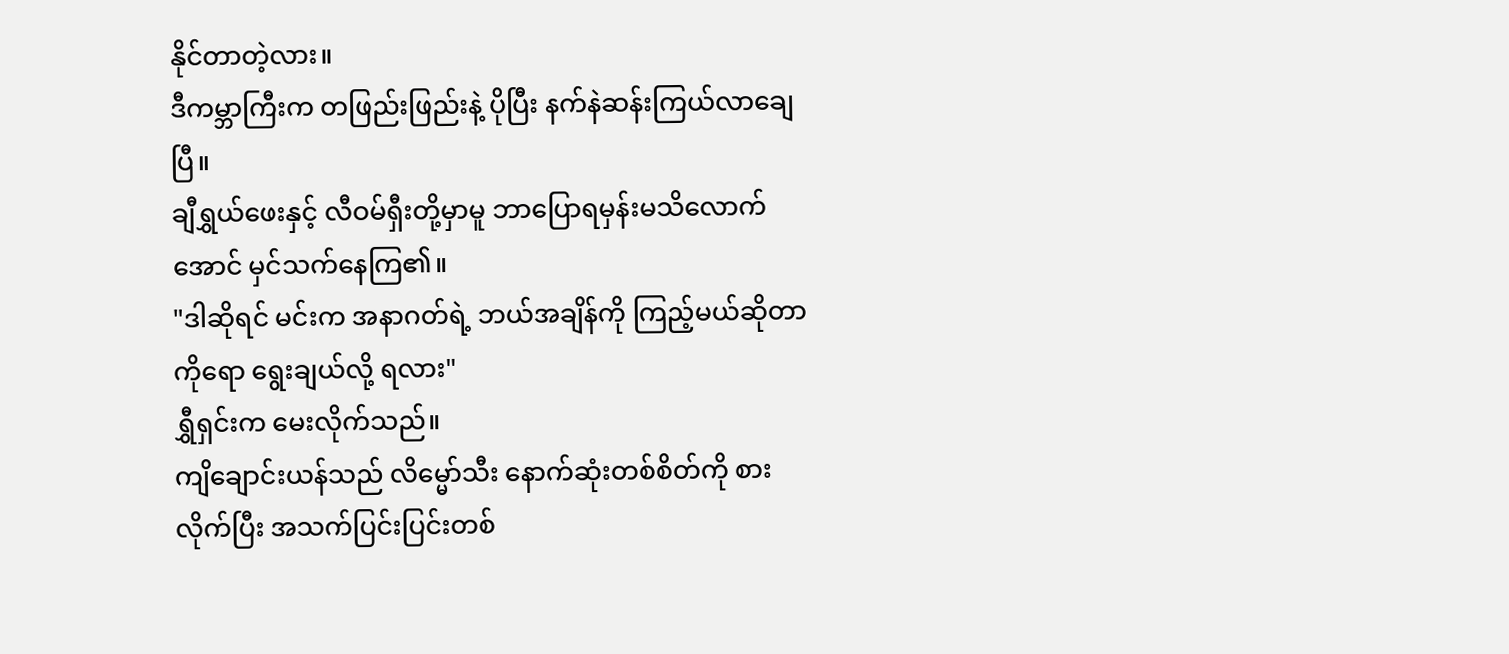နိုင်တာတဲ့လား။
ဒီကမ္ဘာကြီးက တဖြည်းဖြည်းနဲ့ ပိုပြီး နက်နဲဆန်းကြယ်လာချေပြီ။
ချီရွှယ်ဖေးနှင့် လီဝမ်ရှီးတို့မှာမူ ဘာပြောရမှန်းမသိလောက်အောင် မှင်သက်နေကြ၏။
"ဒါဆိုရင် မင်းက အနာဂတ်ရဲ့ ဘယ်အချိန်ကို ကြည့်မယ်ဆိုတာကိုရော ရွေးချယ်လို့ ရလား"
ရွှီရှင်းက မေးလိုက်သည်။
ကျိချောင်းယန်သည် လိမ္မော်သီး နောက်ဆုံးတစ်စိတ်ကို စားလိုက်ပြီး အသက်ပြင်းပြင်းတစ်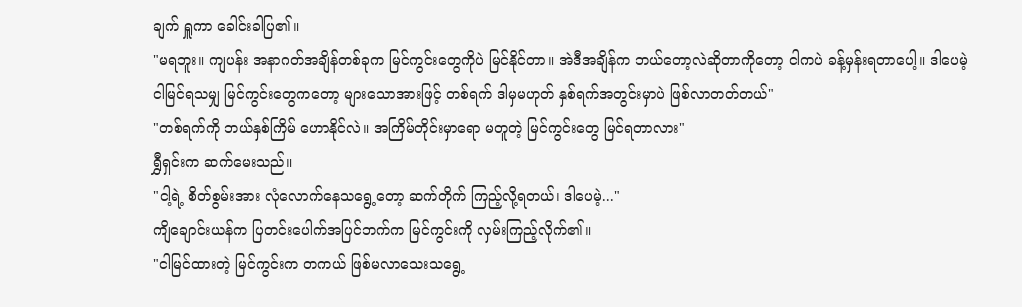ချက် ရှူကာ ခေါင်းခါပြ၏။
"မရဘူး။ ကျပန်း အနာဂတ်အချိန်တစ်ခုက မြင်ကွင်းတွေကိုပဲ မြင်နိုင်တာ။ အဲဒီအချိန်က ဘယ်တော့လဲဆိုတာကိုတော့ ငါကပဲ ခန့်မှန်းရတာပေါ့။ ဒါပေမဲ့ ငါမြင်ရသမျှ မြင်ကွင်းတွေကတော့ များသောအားဖြင့် တစ်ရက် ဒါမှမဟုတ် နှစ်ရက်အတွင်းမှာပဲ ဖြစ်လာတတ်တယ်"
"တစ်ရက်ကို ဘယ်နှစ်ကြိမ် ဟောနိုင်လဲ။ အကြိမ်တိုင်းမှာရော မတူတဲ့ မြင်ကွင်းတွေ မြင်ရတာလား"
ရွှီရှင်းက ဆက်မေးသည်။
"ငါ့ရဲ့ စိတ်စွမ်းအား လုံလောက်နေသရွေ့တော့ ဆက်တိုက် ကြည့်လို့ရတယ်၊ ဒါပေမဲ့..."
ကျိချောင်းယန်က ပြတင်းပေါက်အပြင်ဘက်က မြင်ကွင်းကို လှမ်းကြည့်လိုက်၏။
"ငါမြင်ထားတဲ့ မြင်ကွင်းက တကယ် ဖြစ်မလာသေးသရွေ့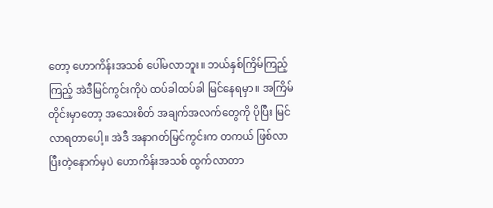တော့ ဟောကိန်းအသစ် ပေါ်မလာဘူး။ ဘယ်နှစ်ကြိမ်ကြည့်ကြည့် အဲဒီမြင်ကွင်းကိုပဲ ထပ်ခါထပ်ခါ မြင်နေရမှာ။ အကြိမ်တိုင်းမှာတော့ အသေးစိတ် အချက်အလက်တွေကို ပိုပြီး မြင်လာရတာပေါ့။ အဲဒီ အနာဂတ်မြင်ကွင်းက တကယ် ဖြစ်လာပြီးတဲ့နောက်မှပဲ ဟောကိန်းအသစ် ထွက်လာတာ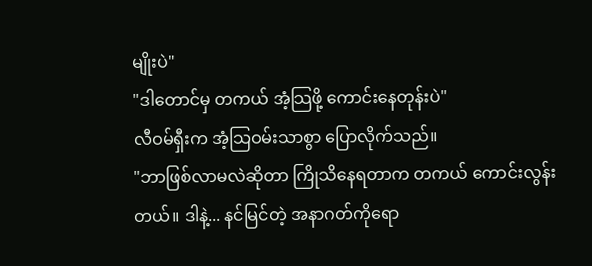မျိုးပဲ"
"ဒါတောင်မှ တကယ် အံ့သြဖို့ ကောင်းနေတုန်းပဲ"
လီဝမ်ရှီးက အံ့သြဝမ်းသာစွာ ပြောလိုက်သည်။
"ဘာဖြစ်လာမလဲဆိုတာ ကြိုသိနေရတာက တကယ် ကောင်းလွန်းတယ်။ ဒါနဲ့... နင်မြင်တဲ့ အနာဂတ်ကိုရော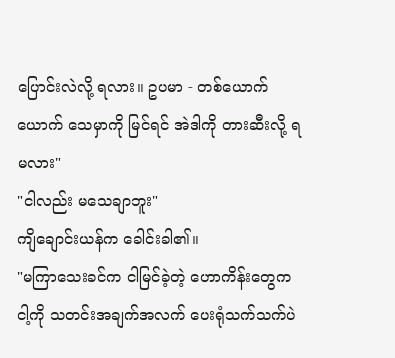ပြောင်းလဲလို့ ရလား။ ဥပမာ - တစ်ယောက်ယောက် သေမှာကို မြင်ရင် အဲဒါကို တားဆီးလို့ ရမလား"
"ငါလည်း မသေချာဘူး"
ကျိချောင်းယန်က ခေါင်းခါ၏။
"မကြာသေးခင်က ငါမြင်ခဲ့တဲ့ ဟောကိန်းတွေက ငါ့ကို သတင်းအချက်အလက် ပေးရုံသက်သက်ပဲ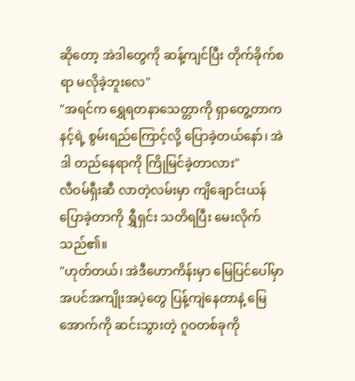ဆိုတော့ အဲဒါတွေကို ဆန့်ကျင်ပြီး တိုက်ခိုက်စရာ မလိုခဲ့ဘူးလေ"
"အရင်က ရွှေရတနာသေတ္တာကို ရှာတွေ့တာက နင့်ရဲ့ စွမ်းရည်ကြောင့်လို့ ပြောခဲ့တယ်နော်၊ အဲဒါ တည်နေရာကို ကြိုမြင်ခဲ့တာလား"
လီဝမ်ရှီးဆီ လာတဲ့လမ်းမှာ ကျိချောင်းယန် ပြောခဲ့တာကို ရွှီရှင်း သတိရပြီး မေးလိုက်သည်၏။
"ဟုတ်တယ်၊ အဲဒီဟောကိန်းမှာ မြေပြင်ပေါ်မှာ အပင်အကျိုးအပဲ့တွေ ပြန့်ကျဲနေတာနဲ့ မြေအောက်ကို ဆင်းသွားတဲ့ ဂူဝတစ်ခုကို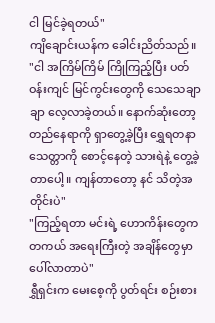ငါ မြင်ခဲ့ရတယ်"
ကျိချောင်းယန်က ခေါင်းညိတ်သည်။
"ငါ အကြိမ်ကြိမ် ကြိုကြည့်ပြီး ပတ်ဝန်းကျင် မြင်ကွင်းတွေကို သေသေချာချာ လေ့လာခဲ့တယ်။ နောက်ဆုံးတော့ တည်နေရာကို ရှာတွေ့ခဲ့ပြီး ရွှေရတနာသေတ္တာကို စောင့်နေတဲ့ သားရဲနဲ့ တွေ့ခဲ့တာပေါ့။ ကျန်တာတော့ နင် သိတဲ့အတိုင်းပဲ"
"ကြည့်ရတာ မင်းရဲ့ ဟောကိန်းတွေက တကယ် အရေးကြီးတဲ့ အချိန်တွေမှာ ပေါ်လာတာပဲ"
ရွှီရှင်းက မေးစေ့ကို ပွတ်ရင်း စဉ်းစား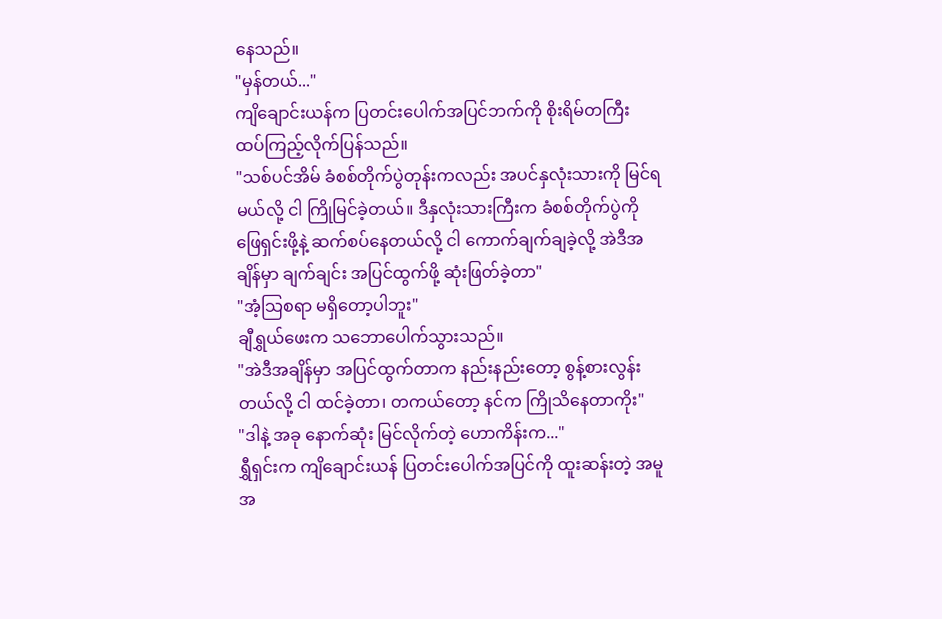နေသည်။
"မှန်တယ်..."
ကျိချောင်းယန်က ပြတင်းပေါက်အပြင်ဘက်ကို စိုးရိမ်တကြီး ထပ်ကြည့်လိုက်ပြန်သည်။
"သစ်ပင်အိမ် ခံစစ်တိုက်ပွဲတုန်းကလည်း အပင်နှလုံးသားကို မြင်ရမယ်လို့ ငါ ကြိုမြင်ခဲ့တယ်။ ဒီနှလုံးသားကြီးက ခံစစ်တိုက်ပွဲကို ဖြေရှင်းဖို့နဲ့ ဆက်စပ်နေတယ်လို့ ငါ ကောက်ချက်ချခဲ့လို့ အဲဒီအချိန်မှာ ချက်ချင်း အပြင်ထွက်ဖို့ ဆုံးဖြတ်ခဲ့တာ"
"အံ့သြစရာ မရှိတော့ပါဘူး"
ချီရွှယ်ဖေးက သဘောပေါက်သွားသည်။
"အဲဒီအချိန်မှာ အပြင်ထွက်တာက နည်းနည်းတော့ စွန့်စားလွန်းတယ်လို့ ငါ ထင်ခဲ့တာ၊ တကယ်တော့ နင်က ကြိုသိနေတာကိုး"
"ဒါနဲ့ အခု နောက်ဆုံး မြင်လိုက်တဲ့ ဟောကိန်းက..."
ရွှီရှင်းက ကျိချောင်းယန် ပြတင်းပေါက်အပြင်ကို ထူးဆန်းတဲ့ အမူအ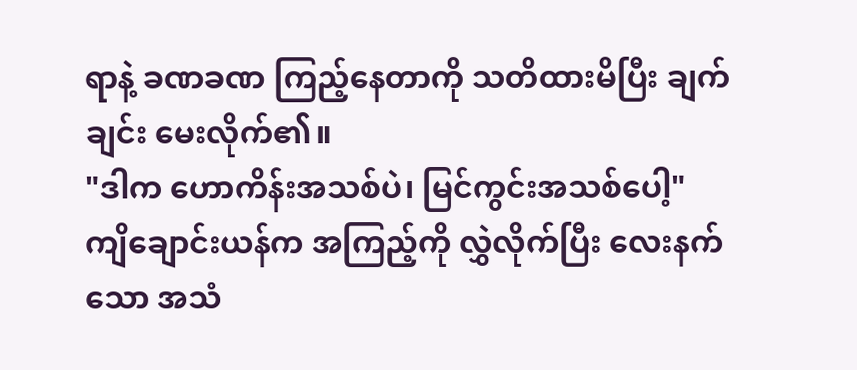ရာနဲ့ ခဏခဏ ကြည့်နေတာကို သတိထားမိပြီး ချက်ချင်း မေးလိုက်၏။
"ဒါက ဟောကိန်းအသစ်ပဲ၊ မြင်ကွင်းအသစ်ပေါ့"
ကျိချောင်းယန်က အကြည့်ကို လွှဲလိုက်ပြီး လေးနက်သော အသံ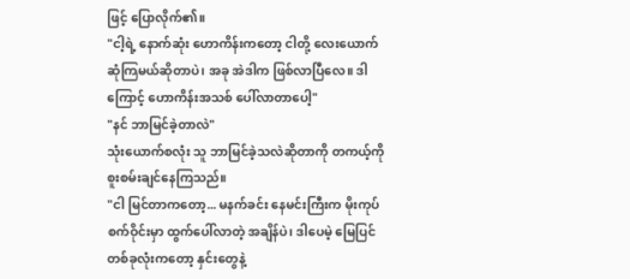ဖြင့် ပြောလိုက်၏။
"ငါ့ရဲ့ နောက်ဆုံး ဟောကိန်းကတော့ ငါတို့ လေးယောက် ဆုံကြမယ်ဆိုတာပဲ၊ အခု အဲဒါက ဖြစ်လာပြီလေ။ ဒါကြောင့် ဟောကိန်းအသစ် ပေါ်လာတာပေါ့"
"နင် ဘာမြင်ခဲ့တာလဲ"
သုံးယောက်စလုံး သူ ဘာမြင်ခဲ့သလဲဆိုတာကို တကယ့်ကို စူးစမ်းချင်နေကြသည်။
"ငါ မြင်တာကတော့... မနက်ခင်း နေမင်းကြီးက မိုးကုပ်စက်ဝိုင်းမှာ ထွက်ပေါ်လာတဲ့ အချိန်ပဲ၊ ဒါပေမဲ့ မြေပြင်တစ်ခုလုံးကတော့ နှင်းတွေနဲ့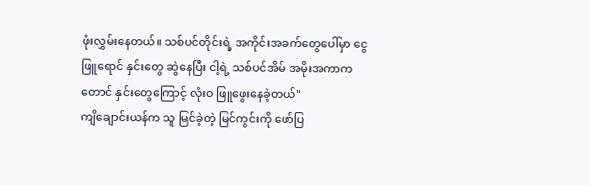ဖုံးလွှမ်းနေတယ်။ သစ်ပင်တိုင်းရဲ့ အကိုင်းအခက်တွေပေါ်မှာ ငွေဖြူရောင် နှင်းတွေ ဆွဲနေပြီး ငါ့ရဲ့ သစ်ပင်အိမ် အမိုးအကာကတောင် နှင်းတွေကြောင့် လုံးဝ ဖြူဖွေးနေခဲ့တယ်"
ကျိချောင်းယန်က သူ မြင်ခဲ့တဲ့ မြင်ကွင်းကို ဖော်ပြ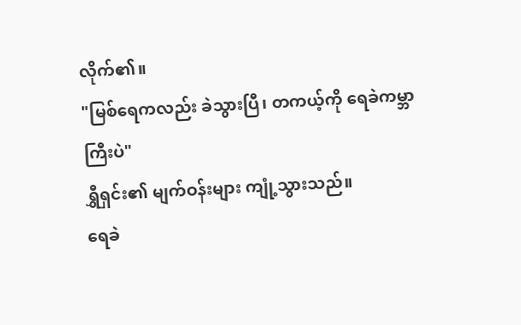လိုက်၏။
"မြစ်ရေကလည်း ခဲသွားပြီ၊ တကယ့်ကို ရေခဲကမ္ဘာကြီးပဲ"
ရွှီရှင်း၏ မျက်ဝန်းများ ကျုံ့သွားသည်။
ရေခဲ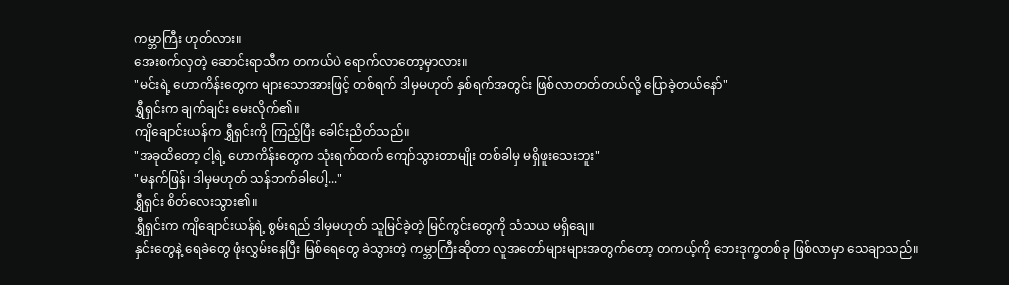ကမ္ဘာကြီး ဟုတ်လား။
အေးစက်လှတဲ့ ဆောင်းရာသီက တကယ်ပဲ ရောက်လာတော့မှာလား။
"မင်းရဲ့ ဟောကိန်းတွေက များသောအားဖြင့် တစ်ရက် ဒါမှမဟုတ် နှစ်ရက်အတွင်း ဖြစ်လာတတ်တယ်လို့ ပြောခဲ့တယ်နော်"
ရွှီရှင်းက ချက်ချင်း မေးလိုက်၏။
ကျိချောင်းယန်က ရွှီရှင်းကို ကြည့်ပြီး ခေါင်းညိတ်သည်။
"အခုထိတော့ ငါ့ရဲ့ ဟောကိန်းတွေက သုံးရက်ထက် ကျော်သွားတာမျိုး တစ်ခါမှ မရှိဖူးသေးဘူး"
"မနက်ဖြန်၊ ဒါမှမဟုတ် သန်ဘက်ခါပေါ့..."
ရွှီရှင်း စိတ်လေးသွား၏။
ရွှီရှင်းက ကျိချောင်းယန်ရဲ့ စွမ်းရည် ဒါမှမဟုတ် သူမြင်ခဲ့တဲ့ မြင်ကွင်းတွေကို သံသယ မရှိချေ။
နှင်းတွေနဲ့ ရေခဲတွေ ဖုံးလွှမ်းနေပြီး မြစ်ရေတွေ ခဲသွားတဲ့ ကမ္ဘာကြီးဆိုတာ လူအတော်များများအတွက်တော့ တကယ့်ကို ဘေးဒုက္ခတစ်ခု ဖြစ်လာမှာ သေချာသည်။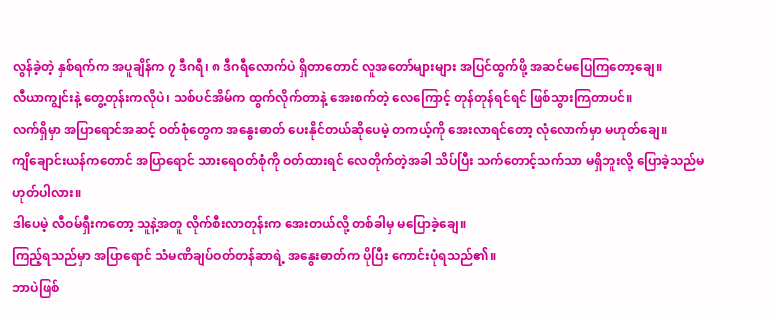လွန်ခဲ့တဲ့ နှစ်ရက်က အပူချိန်က ၇ ဒီဂရီ၊ ၈ ဒီဂရီလောက်ပဲ ရှိတာတောင် လူအတော်များများ အပြင်ထွက်ဖို့ အဆင်မပြေကြတော့ချေ။
လီယာကျွင်းနဲ့ တွေ့တုန်းကလိုပဲ၊ သစ်ပင်အိမ်က ထွက်လိုက်တာနဲ့ အေးစက်တဲ့ လေကြောင့် တုန်တုန်ရင်ရင် ဖြစ်သွားကြတာပင်။
လက်ရှိမှာ အပြာရောင်အဆင့် ဝတ်စုံတွေက အနွေးဓာတ် ပေးနိုင်တယ်ဆိုပေမဲ့ တကယ့်ကို အေးလာရင်တော့ လုံလောက်မှာ မဟုတ်ချေ။
ကျိချောင်းယန်ကတောင် အပြာရောင် သားရေဝတ်စုံကို ဝတ်ထားရင် လေတိုက်တဲ့အခါ သိပ်ပြီး သက်တောင့်သက်သာ မရှိဘူးလို့ ပြောခဲ့သည်မဟုတ်ပါလား။
ဒါပေမဲ့ လီဝမ်ရှီးကတော့ သူနဲ့အတူ လိုက်စီးလာတုန်းက အေးတယ်လို့ တစ်ခါမှ မပြောခဲ့ချေ။
ကြည့်ရသည်မှာ အပြာရောင် သံမဏိချပ်ဝတ်တန်ဆာရဲ့ အနွေးဓာတ်က ပိုပြီး ကောင်းပုံရသည်၏။
ဘာပဲဖြစ်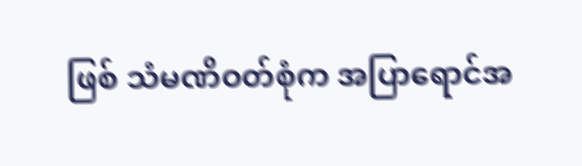ဖြစ် သံမဏိဝတ်စုံက အပြာရောင်အ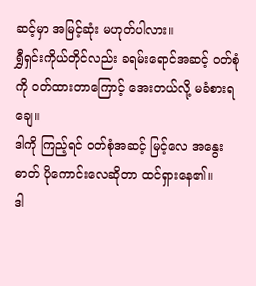ဆင့်မှာ အမြင့်ဆုံး မဟုတ်ပါလား။
ရွှီရှင်းကိုယ်တိုင်လည်း ခရမ်းရောင်အဆင့် ဝတ်စုံကို ဝတ်ထားတာကြောင့် အေးတယ်လို့ မခံစားရချေ။
ဒါကို ကြည့်ရင် ဝတ်စုံအဆင့် မြင့်လေ အနွေးဓာတ် ပိုကောင်းလေဆိုတာ ထင်ရှားနေ၏။
ဒါ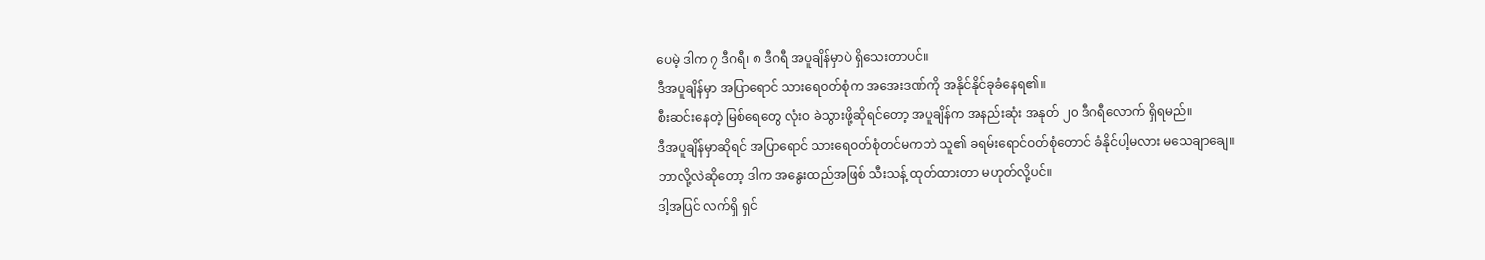ပေမဲ့ ဒါက ၇ ဒီဂရီ၊ ၈ ဒီဂရီ အပူချိန်မှာပဲ ရှိသေးတာပင်။
ဒီအပူချိန်မှာ အပြာရောင် သားရေဝတ်စုံက အအေးဒဏ်ကို အနိုင်နိုင်ခုခံနေရ၏။
စီးဆင်းနေတဲ့ မြစ်ရေတွေ လုံးဝ ခဲသွားဖို့ဆိုရင်တော့ အပူချိန်က အနည်းဆုံး အနုတ် ၂၀ ဒီဂရီလောက် ရှိရမည်။
ဒီအပူချိန်မှာဆိုရင် အပြာရောင် သားရေဝတ်စုံတင်မကဘဲ သူ၏ ခရမ်းရောင်ဝတ်စုံတောင် ခံနိုင်ပါ့မလား မသေချာချေ။
ဘာလို့လဲဆိုတော့ ဒါက အနွေးထည်အဖြစ် သီးသန့် ထုတ်ထားတာ မဟုတ်လို့ပင်။
ဒါ့အပြင် လက်ရှိ ရှင်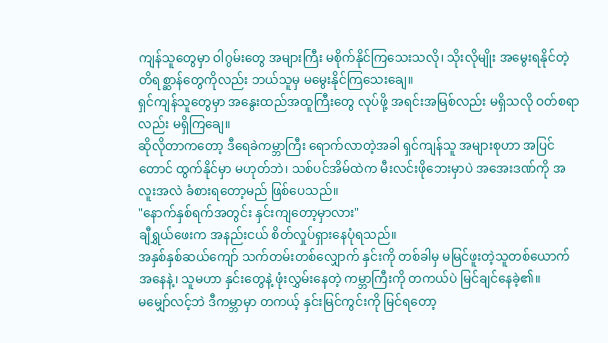ကျန်သူတွေမှာ ဝါဂွမ်းတွေ အများကြီး မစိုက်နိုင်ကြသေးသလို၊ သိုးလိုမျိုး အမွေးရနိုင်တဲ့ တိရစ္ဆာန်တွေကိုလည်း ဘယ်သူမှ မမွေးနိုင်ကြသေးချေ။
ရှင်ကျန်သူတွေမှာ အနွေးထည်အထူကြီးတွေ လုပ်ဖို့ အရင်းအမြစ်လည်း မရှိသလို ဝတ်စရာလည်း မရှိကြချေ။
ဆိုလိုတာကတော့ ဒီရေခဲကမ္ဘာကြီး ရောက်လာတဲ့အခါ ရှင်ကျန်သူ အများစုဟာ အပြင်တောင် ထွက်နိုင်မှာ မဟုတ်ဘဲ၊ သစ်ပင်အိမ်ထဲက မီးလင်းဖိုဘေးမှာပဲ အအေးဒဏ်ကို အလူးအလဲ ခံစားရတော့မည် ဖြစ်ပေသည်။
"နောက်နှစ်ရက်အတွင်း နှင်းကျတော့မှာလား"
ချီရွှယ်ဖေးက အနည်းငယ် စိတ်လှုပ်ရှားနေပုံရသည်။
အနှစ်နှစ်ဆယ်ကျော် သက်တမ်းတစ်လျှောက် နှင်းကို တစ်ခါမှ မမြင်ဖူးတဲ့သူတစ်ယောက်အနေနဲ့၊ သူမဟာ နှင်းတွေနဲ့ ဖုံးလွှမ်းနေတဲ့ ကမ္ဘာကြီးကို တကယ်ပဲ မြင်ချင်နေခဲ့၏။
မမျှော်လင့်ဘဲ ဒီကမ္ဘာမှာ တကယ့် နှင်းမြင်ကွင်းကို မြင်ရတော့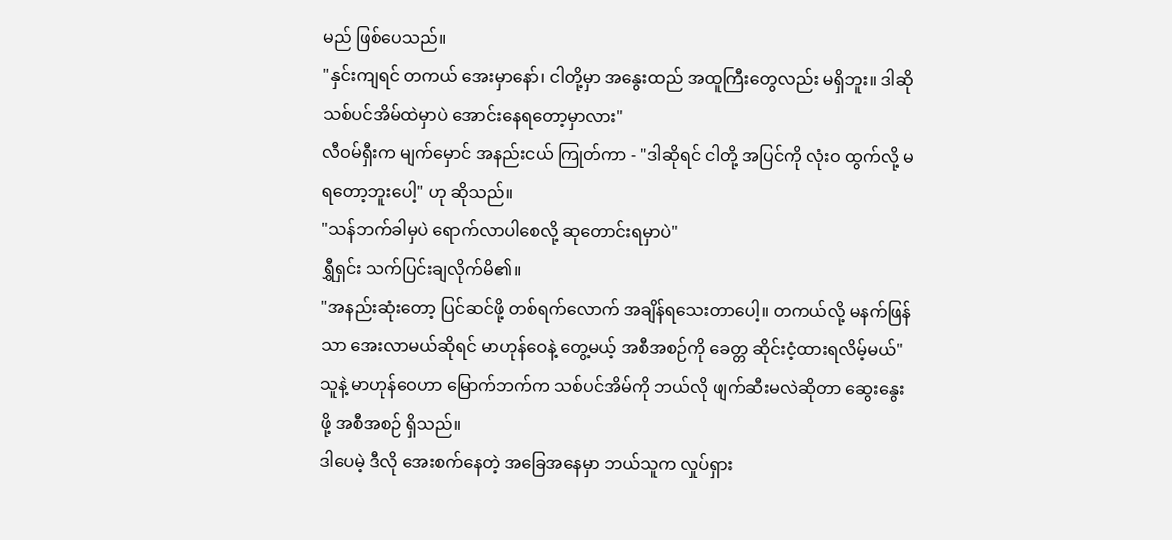မည် ဖြစ်ပေသည်။
"နှင်းကျရင် တကယ် အေးမှာနော်၊ ငါတို့မှာ အနွေးထည် အထူကြီးတွေလည်း မရှိဘူး။ ဒါဆို သစ်ပင်အိမ်ထဲမှာပဲ အောင်းနေရတော့မှာလား"
လီဝမ်ရှီးက မျက်မှောင် အနည်းငယ် ကြုတ်ကာ - "ဒါဆိုရင် ငါတို့ အပြင်ကို လုံးဝ ထွက်လို့ မရတော့ဘူးပေါ့" ဟု ဆိုသည်။
"သန်ဘက်ခါမှပဲ ရောက်လာပါစေလို့ ဆုတောင်းရမှာပဲ"
ရွှီရှင်း သက်ပြင်းချလိုက်မိ၏။
"အနည်းဆုံးတော့ ပြင်ဆင်ဖို့ တစ်ရက်လောက် အချိန်ရသေးတာပေါ့။ တကယ်လို့ မနက်ဖြန်သာ အေးလာမယ်ဆိုရင် မာဟုန်ဝေနဲ့ တွေ့မယ့် အစီအစဉ်ကို ခေတ္တ ဆိုင်းငံ့ထားရလိမ့်မယ်"
သူနဲ့ မာဟုန်ဝေဟာ မြောက်ဘက်က သစ်ပင်အိမ်ကို ဘယ်လို ဖျက်ဆီးမလဲဆိုတာ ဆွေးနွေး ဖို့ အစီအစဉ် ရှိသည်။
ဒါပေမဲ့ ဒီလို အေးစက်နေတဲ့ အခြေအနေမှာ ဘယ်သူက လှုပ်ရှား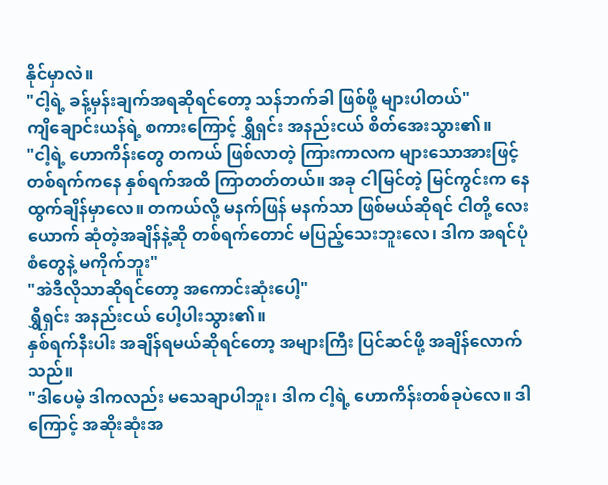နိုင်မှာလဲ။
"ငါ့ရဲ့ ခန့်မှန်းချက်အရဆိုရင်တော့ သန်ဘက်ခါ ဖြစ်ဖို့ များပါတယ်"
ကျိချောင်းယန်ရဲ့ စကားကြောင့် ရွှီရှင်း အနည်းငယ် စိတ်အေးသွား၏။
"ငါ့ရဲ့ ဟောကိန်းတွေ တကယ် ဖြစ်လာတဲ့ ကြားကာလက များသောအားဖြင့် တစ်ရက်ကနေ နှစ်ရက်အထိ ကြာတတ်တယ်။ အခု ငါမြင်တဲ့ မြင်ကွင်းက နေထွက်ချိန်မှာလေ။ တကယ်လို့ မနက်ဖြန် မနက်သာ ဖြစ်မယ်ဆိုရင် ငါတို့ လေးယောက် ဆုံတဲ့အချိန်နဲ့ဆို တစ်ရက်တောင် မပြည့်သေးဘူးလေ၊ ဒါက အရင်ပုံစံတွေနဲ့ မကိုက်ဘူး"
"အဲဒီလိုသာဆိုရင်တော့ အကောင်းဆုံးပေါ့"
ရွှီရှင်း အနည်းငယ် ပေါ့ပါးသွား၏။
နှစ်ရက်နီးပါး အချိန်ရမယ်ဆိုရင်တော့ အများကြီး ပြင်ဆင်ဖို့ အချိန်လောက်သည်။
"ဒါပေမဲ့ ဒါကလည်း မသေချာပါဘူး၊ ဒါက ငါ့ရဲ့ ဟောကိန်းတစ်ခုပဲလေ။ ဒါကြောင့် အဆိုးဆုံးအ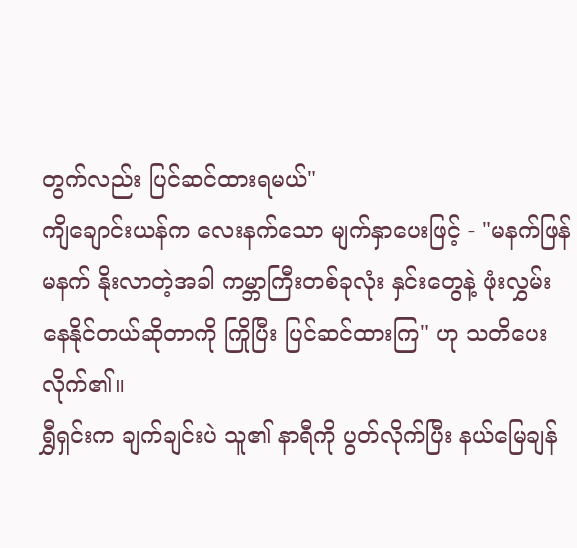တွက်လည်း ပြင်ဆင်ထားရမယ်"
ကျိချောင်းယန်က လေးနက်သော မျက်နှာပေးဖြင့် - "မနက်ဖြန် မနက် နိုးလာတဲ့အခါ ကမ္ဘာကြီးတစ်ခုလုံး နှင်းတွေနဲ့ ဖုံးလွှမ်းနေနိုင်တယ်ဆိုတာကို ကြိုပြီး ပြင်ဆင်ထားကြ" ဟု သတိပေးလိုက်၏။
ရွှီရှင်းက ချက်ချင်းပဲ သူ၏ နာရီကို ပွတ်လိုက်ပြီး နယ်မြေချန်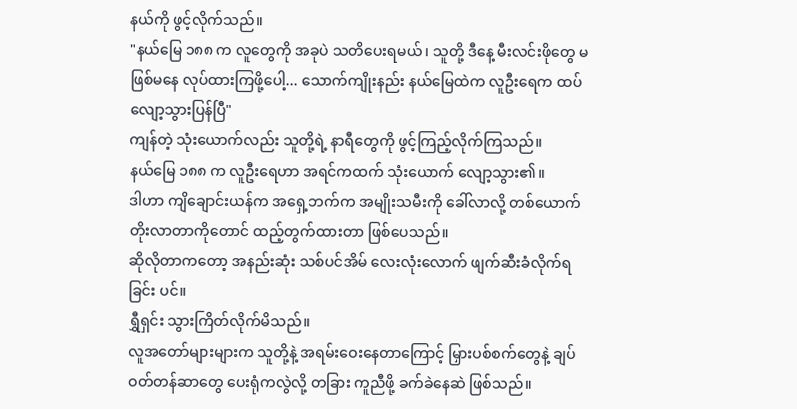နယ်ကို ဖွင့်လိုက်သည်။
"နယ်မြေ ၁၈၈ က လူတွေကို အခုပဲ သတိပေးရမယ်၊ သူတို့ ဒီနေ့ မီးလင်းဖိုတွေ မဖြစ်မနေ လုပ်ထားကြဖို့ပေါ့... သောက်ကျိုးနည်း နယ်မြေထဲက လူဦးရေက ထပ်လျော့သွားပြန်ပြီ"
ကျန်တဲ့ သုံးယောက်လည်း သူတို့ရဲ့ နာရီတွေကို ဖွင့်ကြည့်လိုက်ကြသည်။
နယ်မြေ ၁၈၈ က လူဦးရေဟာ အရင်ကထက် သုံးယောက် လျော့သွား၏။
ဒါဟာ ကျိချောင်းယန်က အရှေ့ဘက်က အမျိုးသမီးကို ခေါ်လာလို့ တစ်ယောက် တိုးလာတာကိုတောင် ထည့်တွက်ထားတာ ဖြစ်ပေသည်။
ဆိုလိုတာကတော့ အနည်းဆုံး သစ်ပင်အိမ် လေးလုံးလောက် ဖျက်ဆီးခံလိုက်ရခြင်း ပင်။
ရွှီရှင်း သွားကြိတ်လိုက်မိသည်။
လူအတော်များများက သူတို့နဲ့ အရမ်းဝေးနေတာကြောင့် မြှားပစ်စက်တွေနဲ့ ချပ်ဝတ်တန်ဆာတွေ ပေးရုံကလွဲလို့ တခြား ကူညီဖို့ ခက်ခဲနေဆဲ ဖြစ်သည်။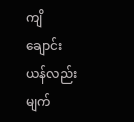ကျိချောင်းယန်လည်း မျက်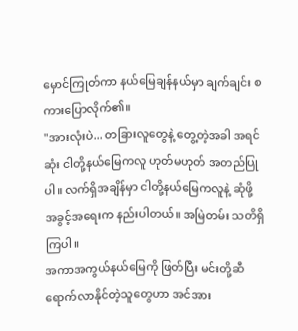မှောင်ကြုတ်ကာ နယ်မြေချန်နယ်မှာ ချက်ချင်း စကားပြောလိုက်၏။
"အားလုံးပဲ... တခြားလူတွေနဲ့ တွေ့တဲ့အခါ အရင်ဆုံး ငါတို့နယ်မြေကလူ ဟုတ်မဟုတ် အတည်ပြုပါ။ လက်ရှိအချိန်မှာ ငါတို့နယ်မြေကလူနဲ့ ဆုံဖို့ အခွင့်အရေးက နည်းပါတယ်။ အမြဲတမ်း သတိရှိကြပါ။
အကာအကွယ်နယ်မြေကို ဖြတ်ပြီး မင်းတို့ဆီ ရောက်လာနိုင်တဲ့သူတွေဟာ အင်အား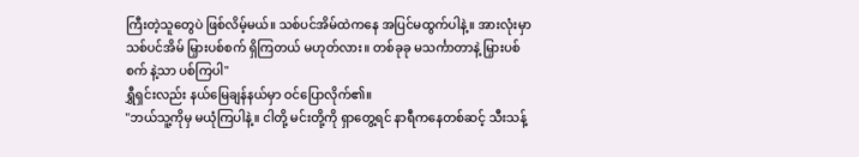ကြီးတဲ့သူတွေပဲ ဖြစ်လိမ့်မယ်။ သစ်ပင်အိမ်ထဲကနေ အပြင်မထွက်ပါနဲ့။ အားလုံးမှာ သစ်ပင်အိမ် မြှားပစ်စက် ရှိကြတယ် မဟုတ်လား။ တစ်ခုခု မသင်္ကာတာနဲ့ မြှားပစ်စက် နဲ့သာ ပစ်ကြပါ"
ရွှီရှင်းလည်း နယ်မြေချန်နယ်မှာ ဝင်ပြောလိုက်၏။
"ဘယ်သူ့ကိုမှ မယုံကြပါနဲ့။ ငါတို့ မင်းတို့ကို ရှာတွေ့ရင် နာရီကနေတစ်ဆင့် သီးသန့်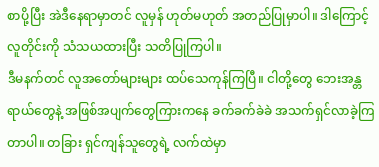စာပို့ပြီး အဲဒီနေရာမှာတင် လူမှန် ဟုတ်မဟုတ် အတည်ပြုမှာပါ။ ဒါကြောင့် လူတိုင်းကို သံသယထားပြီး သတိပြုကြပါ။
ဒီမနက်တင် လူအတော်များများ ထပ်သေကုန်ကြပြီ။ ငါတို့တွေ ဘေးအန္တရာယ်တွေနဲ့ အဖြစ်အပျက်တွေကြားကနေ ခက်ခက်ခဲခဲ အသက်ရှင်လာခဲ့ကြတာပါ။ တခြား ရှင်ကျန်သူတွေရဲ့ လက်ထဲမှာ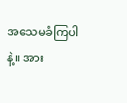အသေမခံကြပါနဲ့။ အား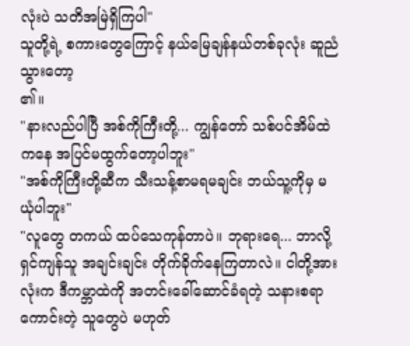လုံးပဲ သတိအမြဲရှိကြပါ"
သူတို့ရဲ့ စကားတွေကြောင့် နယ်မြေချန်နယ်တစ်ခုလုံး ဆူညံသွားတော့
၏။
"နားလည်ပါပြီ အစ်ကိုကြီးတို့... ကျွန်တော် သစ်ပင်အိမ်ထဲကနေ အပြင်မထွက်တော့ပါဘူး"
"အစ်ကိုကြီးတို့ဆီက သီးသန့်စာမရမချင်း ဘယ်သူ့ကိုမှ မယုံပါဘူး"
"လူတွေ တကယ် ထပ်သေကုန်တာပဲ။ ဘုရားရေ... ဘာလို့ ရှင်ကျန်သူ အချင်းချင်း တိုက်ခိုက်နေကြတာလဲ။ ငါတို့အားလုံးက ဒီကမ္ဘာထဲကို အတင်းခေါ်ဆောင်ခံရတဲ့ သနားစရာကောင်းတဲ့ သူတွေပဲ မဟုတ်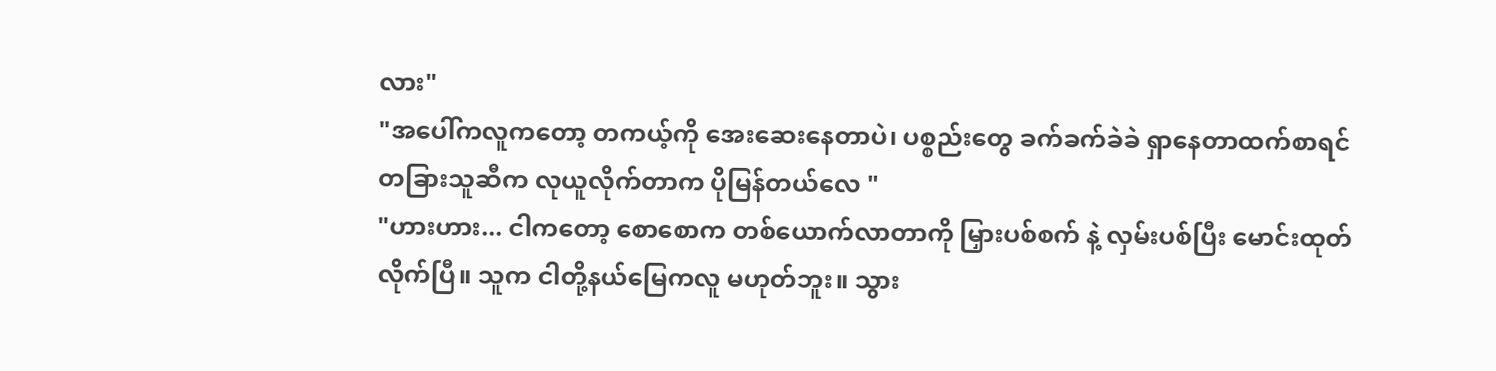လား"
"အပေါ်ကလူကတော့ တကယ့်ကို အေးဆေးနေတာပဲ၊ ပစ္စည်းတွေ ခက်ခက်ခဲခဲ ရှာနေတာထက်စာရင် တခြားသူဆီက လုယူလိုက်တာက ပိုမြန်တယ်လေ "
"ဟားဟား... ငါကတော့ စောစောက တစ်ယောက်လာတာကို မြှားပစ်စက် နဲ့ လှမ်းပစ်ပြီး မောင်းထုတ်လိုက်ပြီ။ သူက ငါတို့နယ်မြေကလူ မဟုတ်ဘူး။ သွား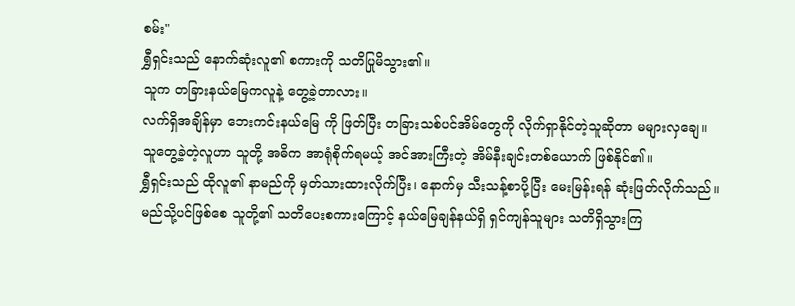စမ်း"
ရွှီရှင်းသည် နောက်ဆုံးလူ၏ စကားကို သတိပြုမိသွား၏။
သူက တခြားနယ်မြေကလူနဲ့ တွေ့ခဲ့တာလား။
လက်ရှိအချိန်မှာ ဘေးကင်းနယ်မြေ ကို ဖြတ်ပြီး တခြားသစ်ပင်အိမ်တွေကို လိုက်ရှာနိုင်တဲ့သူဆိုတာ မများလှချေ။
သူတွေ့ခဲ့တဲ့လူဟာ သူတို့ အဓိက အာရုံစိုက်ရမယ့် အင်အားကြီးတဲ့ အိမ်နီးချင်းတစ်ယောက် ဖြစ်နိုင်၏။
ရွှီရှင်းသည် ထိုလူ၏ နာမည်ကို မှတ်သားထားလိုက်ပြီး၊ နောက်မှ သီးသန့်စာပို့ပြီး မေးမြန်းရန် ဆုံးဖြတ်လိုက်သည်။
မည်သို့ပင်ဖြစ်စေ သူတို့၏ သတိပေးစကားကြောင့် နယ်မြေချန်နယ်ရှိ ရှင်ကျန်သူများ သတိရှိသွားကြ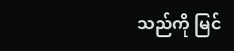သည်ကို မြင်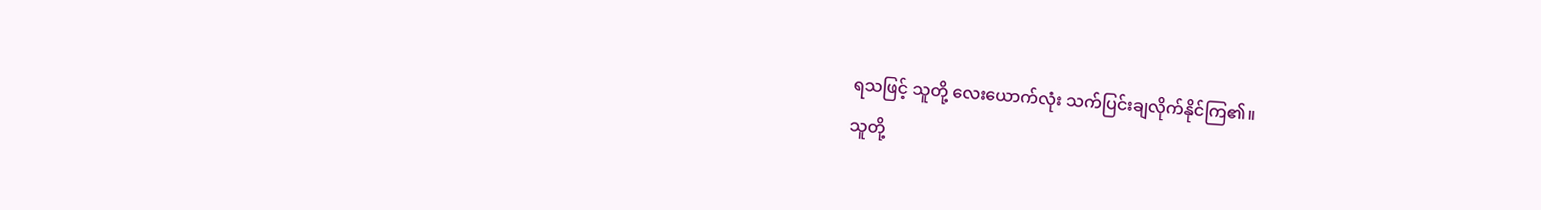ရသဖြင့် သူတို့ လေးယောက်လုံး သက်ပြင်းချလိုက်နိုင်ကြ၏။
သူတို့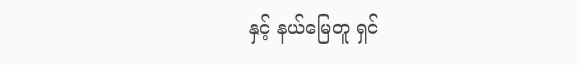နှင့် နယ်မြေတူ ရှင်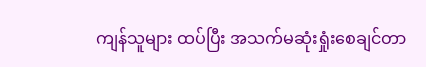ကျန်သူများ ထပ်ပြီး အသက်မဆုံးရှုံးစေချင်တာ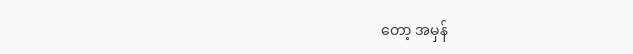တော့ အမှန်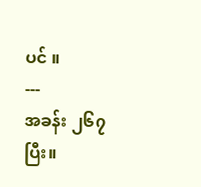ပင် ။
---
အခန်း ၂၆၇ ပြီး။